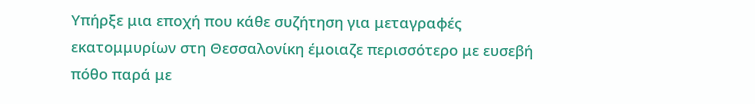Υπήρξε μια εποχή που κάθε συζήτηση για μεταγραφές εκατομμυρίων στη Θεσσαλονίκη έμοιαζε περισσότερο με ευσεβή πόθο παρά με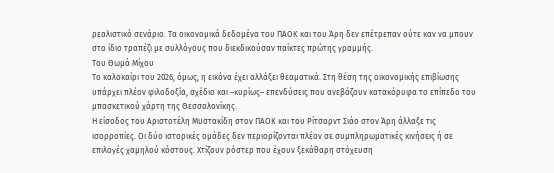ρεαλιστικό σενάριο. Τα οικονομικά δεδομένα του ΠΑΟΚ και του Άρη δεν επέτρεπαν ούτε καν να μπουν στο ίδιο τραπέζι με συλλόγους που διεκδικούσαν παίκτες πρώτης γραμμής.
Του Θωμά Μίχου
Το καλοκαίρι του 2026, όμως, η εικόνα έχει αλλάξει θεαματικά. Στη θέση της οικονομικής επιβίωσης υπάρχει πλέον φιλοδοξία, σχέδιο και –κυρίως– επενδύσεις που ανεβάζουν κατακόρυφα το επίπεδο του μπασκετικού χάρτη της Θεσσαλονίκης.
Η είσοδος του Αριστοτέλη Μυστακίδη στον ΠΑΟΚ και του Ρίτσαρντ Σιάο στον Άρη άλλαξε τις ισορροπίες. Οι δύο ιστορικές ομάδες δεν περιορίζονται πλέον σε συμπληρωματικές κινήσεις ή σε επιλογές χαμηλού κόστους. Χτίζουν ρόστερ που έχουν ξεκάθαρη στόχευση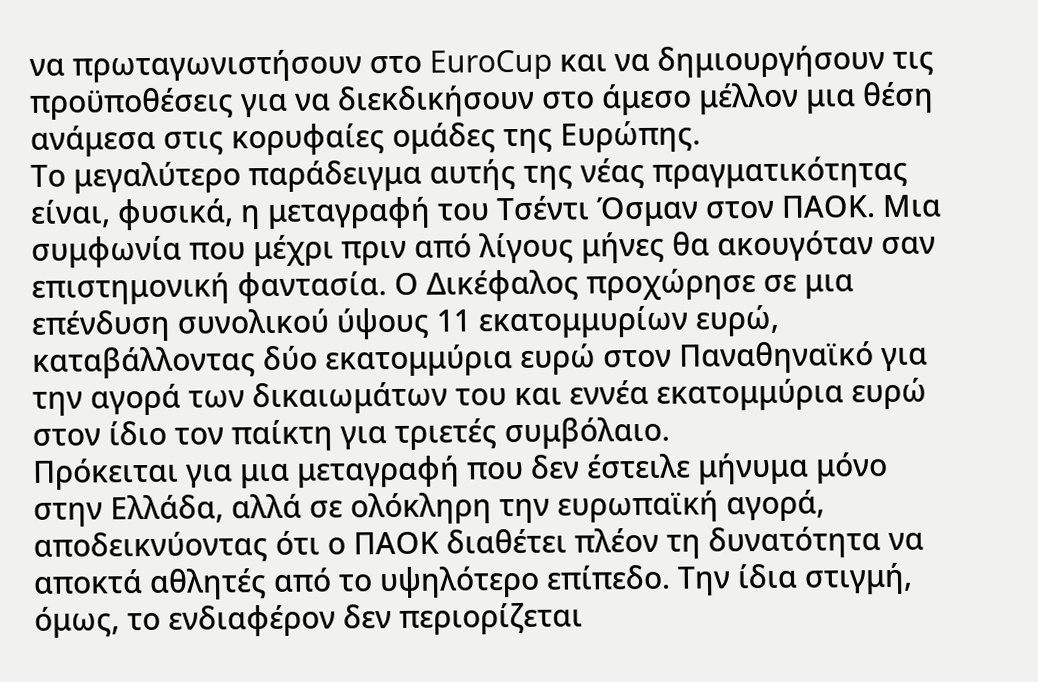να πρωταγωνιστήσουν στο EuroCup και να δημιουργήσουν τις προϋποθέσεις για να διεκδικήσουν στο άμεσο μέλλον μια θέση ανάμεσα στις κορυφαίες ομάδες της Ευρώπης.
Το μεγαλύτερο παράδειγμα αυτής της νέας πραγματικότητας είναι, φυσικά, η μεταγραφή του Τσέντι Όσμαν στον ΠΑΟΚ. Μια συμφωνία που μέχρι πριν από λίγους μήνες θα ακουγόταν σαν επιστημονική φαντασία. Ο Δικέφαλος προχώρησε σε μια επένδυση συνολικού ύψους 11 εκατομμυρίων ευρώ, καταβάλλοντας δύο εκατομμύρια ευρώ στον Παναθηναϊκό για την αγορά των δικαιωμάτων του και εννέα εκατομμύρια ευρώ στον ίδιο τον παίκτη για τριετές συμβόλαιο.
Πρόκειται για μια μεταγραφή που δεν έστειλε μήνυμα μόνο στην Ελλάδα, αλλά σε ολόκληρη την ευρωπαϊκή αγορά, αποδεικνύοντας ότι ο ΠΑΟΚ διαθέτει πλέον τη δυνατότητα να αποκτά αθλητές από το υψηλότερο επίπεδο. Την ίδια στιγμή, όμως, το ενδιαφέρον δεν περιορίζεται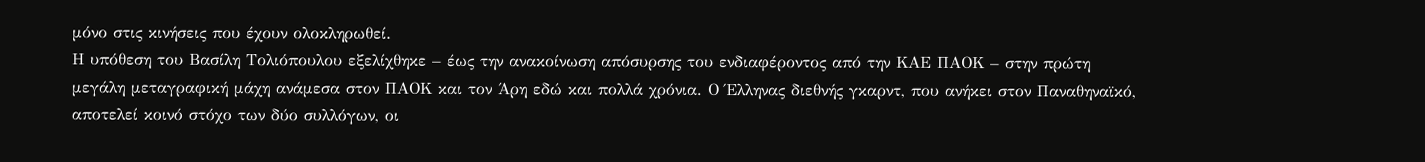μόνο στις κινήσεις που έχουν ολοκληρωθεί.
Η υπόθεση του Βασίλη Τολιόπουλου εξελίχθηκε – έως την ανακοίνωση απόσυρσης του ενδιαφέροντος από την ΚΑΕ ΠΑΟΚ – στην πρώτη μεγάλη μεταγραφική μάχη ανάμεσα στον ΠΑΟΚ και τον Άρη εδώ και πολλά χρόνια. Ο Έλληνας διεθνής γκαρντ, που ανήκει στον Παναθηναϊκό, αποτελεί κοινό στόχο των δύο συλλόγων, οι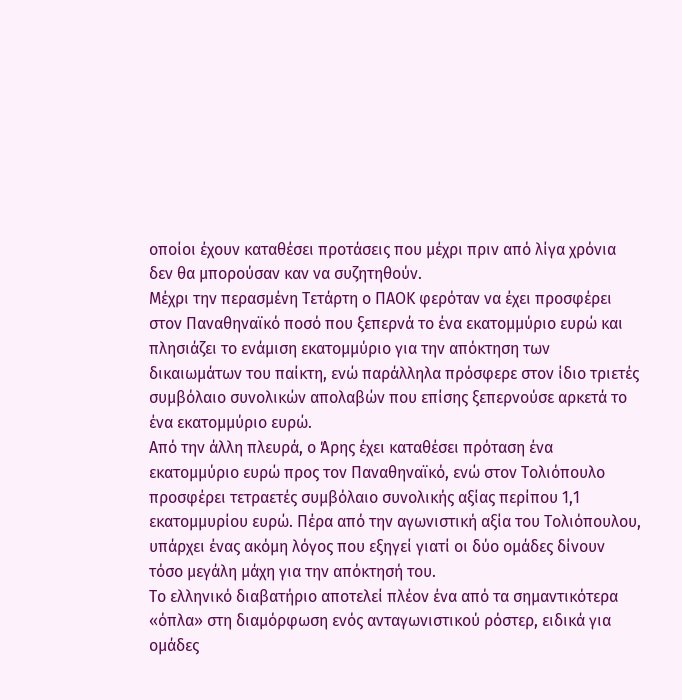οποίοι έχουν καταθέσει προτάσεις που μέχρι πριν από λίγα χρόνια δεν θα μπορούσαν καν να συζητηθούν.
Μέχρι την περασμένη Τετάρτη ο ΠΑΟΚ φερόταν να έχει προσφέρει στον Παναθηναϊκό ποσό που ξεπερνά το ένα εκατομμύριο ευρώ και πλησιάζει το ενάμιση εκατομμύριο για την απόκτηση των δικαιωμάτων του παίκτη, ενώ παράλληλα πρόσφερε στον ίδιο τριετές συμβόλαιο συνολικών απολαβών που επίσης ξεπερνούσε αρκετά το ένα εκατομμύριο ευρώ.
Από την άλλη πλευρά, ο Άρης έχει καταθέσει πρόταση ένα εκατομμύριο ευρώ προς τον Παναθηναϊκό, ενώ στον Τολιόπουλο προσφέρει τετραετές συμβόλαιο συνολικής αξίας περίπου 1,1 εκατομμυρίου ευρώ. Πέρα από την αγωνιστική αξία του Τολιόπουλου, υπάρχει ένας ακόμη λόγος που εξηγεί γιατί οι δύο ομάδες δίνουν τόσο μεγάλη μάχη για την απόκτησή του.
Το ελληνικό διαβατήριο αποτελεί πλέον ένα από τα σημαντικότερα «όπλα» στη διαμόρφωση ενός ανταγωνιστικού ρόστερ, ειδικά για ομάδες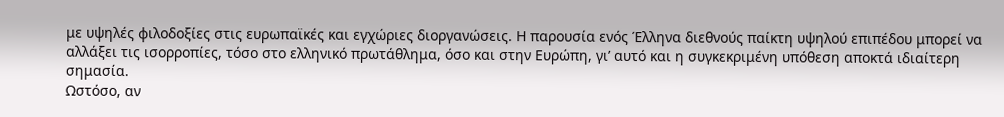με υψηλές φιλοδοξίες στις ευρωπαϊκές και εγχώριες διοργανώσεις. Η παρουσία ενός Έλληνα διεθνούς παίκτη υψηλού επιπέδου μπορεί να αλλάξει τις ισορροπίες, τόσο στο ελληνικό πρωτάθλημα, όσο και στην Ευρώπη, γι’ αυτό και η συγκεκριμένη υπόθεση αποκτά ιδιαίτερη σημασία.
Ωστόσο, αν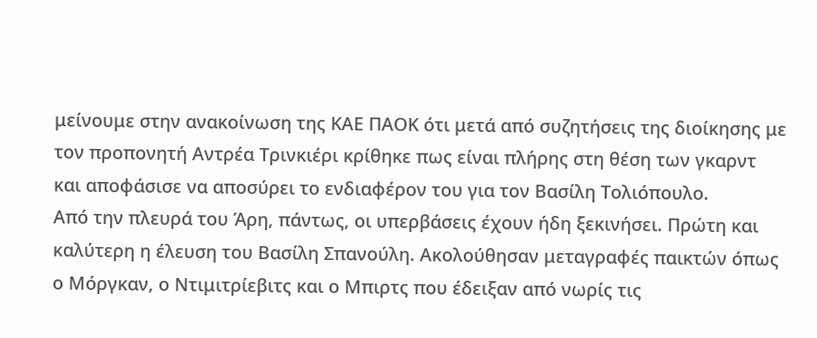μείνουμε στην ανακοίνωση της ΚΑΕ ΠΑΟΚ ότι μετά από συζητήσεις της διοίκησης με τον προπονητή Αντρέα Τρινκιέρι κρίθηκε πως είναι πλήρης στη θέση των γκαρντ και αποφάσισε να αποσύρει το ενδιαφέρον του για τον Βασίλη Τολιόπουλο.
Από την πλευρά του Άρη, πάντως, οι υπερβάσεις έχουν ήδη ξεκινήσει. Πρώτη και καλύτερη η έλευση του Βασίλη Σπανούλη. Ακολούθησαν μεταγραφές παικτών όπως ο Μόργκαν, ο Ντιμιτρίεβιτς και ο Μπιρτς που έδειξαν από νωρίς τις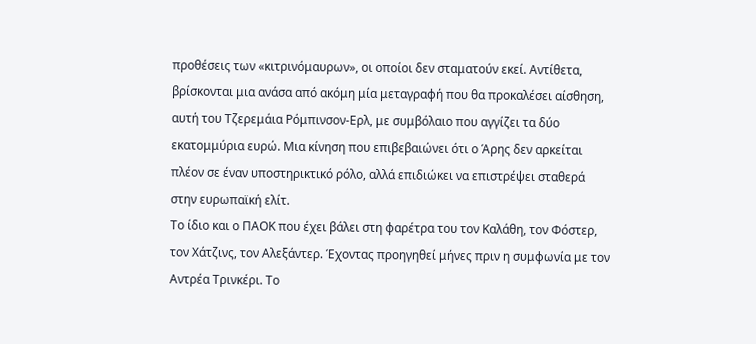προθέσεις των «κιτρινόμαυρων», οι οποίοι δεν σταματούν εκεί. Αντίθετα, βρίσκονται μια ανάσα από ακόμη μία μεταγραφή που θα προκαλέσει αίσθηση, αυτή του Τζερεμάια Ρόμπινσον-Ερλ, με συμβόλαιο που αγγίζει τα δύο εκατομμύρια ευρώ. Μια κίνηση που επιβεβαιώνει ότι ο Άρης δεν αρκείται πλέον σε έναν υποστηρικτικό ρόλο, αλλά επιδιώκει να επιστρέψει σταθερά στην ευρωπαϊκή ελίτ.
Το ίδιο και ο ΠΑΟΚ που έχει βάλει στη φαρέτρα του τον Καλάθη, τον Φόστερ, τον Χάτζινς, τον Αλεξάντερ. Έχοντας προηγηθεί μήνες πριν η συμφωνία με τον Αντρέα Τρινκέρι. Το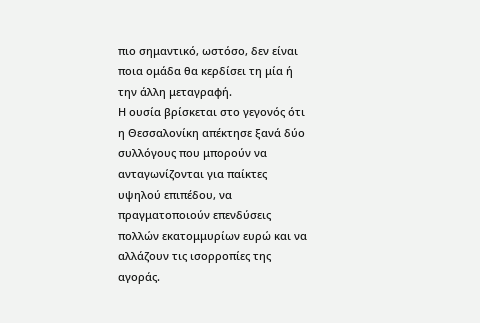πιο σημαντικό, ωστόσο, δεν είναι ποια ομάδα θα κερδίσει τη μία ή την άλλη μεταγραφή.
Η ουσία βρίσκεται στο γεγονός ότι η Θεσσαλονίκη απέκτησε ξανά δύο συλλόγους που μπορούν να ανταγωνίζονται για παίκτες υψηλού επιπέδου, να πραγματοποιούν επενδύσεις πολλών εκατομμυρίων ευρώ και να αλλάζουν τις ισορροπίες της αγοράς.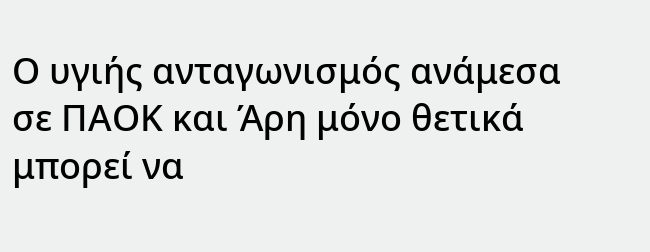Ο υγιής ανταγωνισμός ανάμεσα σε ΠΑΟΚ και Άρη μόνο θετικά μπορεί να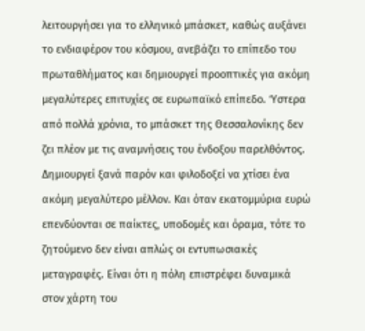λειτουργήσει για το ελληνικό μπάσκετ, καθώς αυξάνει το ενδιαφέρον του κόσμου, ανεβάζει το επίπεδο του πρωταθλήματος και δημιουργεί προοπτικές για ακόμη μεγαλύτερες επιτυχίες σε ευρωπαϊκό επίπεδο. Ύστερα από πολλά χρόνια, το μπάσκετ της Θεσσαλονίκης δεν ζει πλέον με τις αναμνήσεις του ένδοξου παρελθόντος.
Δημιουργεί ξανά παρόν και φιλοδοξεί να χτίσει ένα ακόμη μεγαλύτερο μέλλον. Και όταν εκατομμύρια ευρώ επενδύονται σε παίκτες, υποδομές και όραμα, τότε το ζητούμενο δεν είναι απλώς οι εντυπωσιακές μεταγραφές. Είναι ότι η πόλη επιστρέφει δυναμικά στον χάρτη του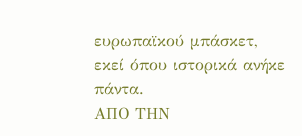ευρωπαϊκού μπάσκετ, εκεί όπου ιστορικά ανήκε πάντα.
ΑΠΟ ΤΗΝ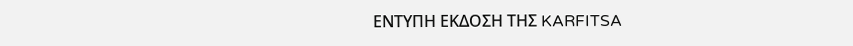ΕΝΤΥΠΗ ΕΚΔΟΣΗ ΤΗΣ KARFITSA